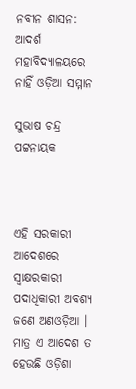ନବୀନ ଶାସନ: ଆଦର୍ଶ ମହାବିଦ୍ୟାଳୟରେ ନାହିଁ ଓଡ଼ିଆ ସମ୍ମାନ

ସୁଭାଷ ଚନ୍ଦ୍ର ପଟ୍ଟନାୟକ



ଏହି ସରକାରୀ ଆଦେଶରେ ସ୍ବାକ୍ଷରକାରୀ ପଦାଧିକାରୀ ଅବଶ୍ୟ ଜଣେ ଅଣଓଡ଼ିଆ । ମାତ୍ର ଏ ଆଦେଶ ତ ହେଉଛି ଓଡ଼ିଶା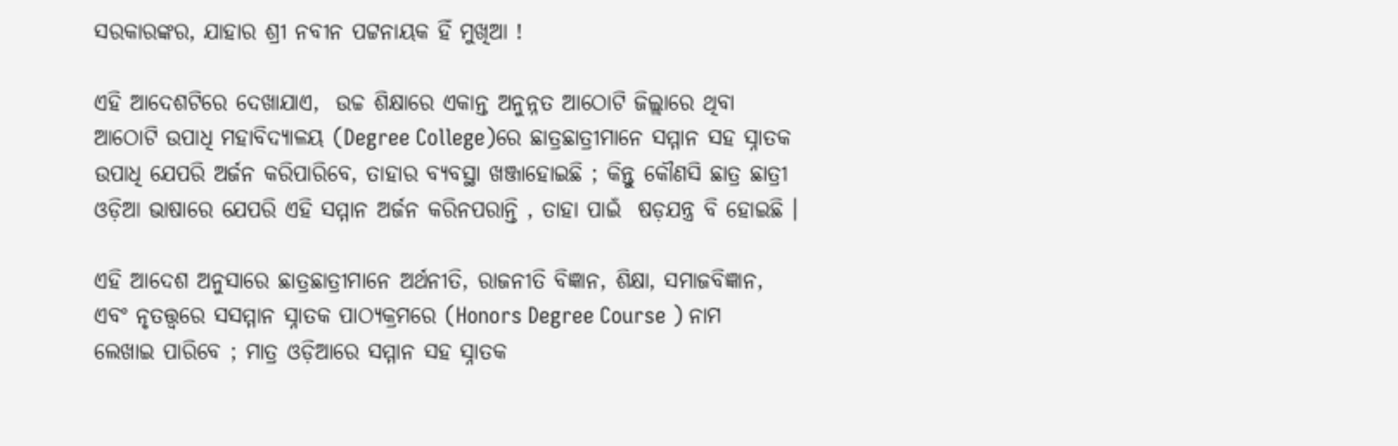ସରକାରଙ୍କର, ଯାହାର ଶ୍ରୀ ନବୀନ ପଟ୍ଟନାୟକ ହିଁ ମୁଖିଆ !

ଏହି ଆଦେଶଟିରେ ଦେଖାଯାଏ,  ଉଚ୍ଚ ଶିକ୍ଷାରେ ଏକାନ୍ତ ଅନୁନ୍ନତ ଆଠୋଟି ଜିଲ୍ଲାରେ ଥିବା  ଆଠୋଟି ଉପାଧି ମହାବିଦ୍ୟାଳୟ (Degree College)ରେ ଛାତ୍ରଛାତ୍ରୀମାନେ ସମ୍ମାନ ସହ ସ୍ନାତକ ଉପାଧି ଯେପରି ଅର୍ଜନ କରିପାରିବେ, ତାହାର ବ୍ୟବସ୍ଥା ଖଞ୍ଜାହୋଇଛି ; କିନ୍ତୁ କୌଣସି ଛାତ୍ର ଛାତ୍ରୀ  ଓଡ଼ିଆ ଭାଷାରେ ଯେପରି ଏହି ସମ୍ମାନ ଅର୍ଜନ କରିନପରାନ୍ତି , ତାହା ପାଇଁ  ଷଡ଼ଯନ୍ତ୍ର ବି ହୋଇଛି ।

ଏହି ଆଦେଶ ଅନୁସାରେ ଛାତ୍ରଛାତ୍ରୀମାନେ ଅର୍ଥନୀତି, ରାଜନୀତି ବିଜ୍ଞାନ, ଶିକ୍ଷା, ସମାଜବିଜ୍ଞାନ, ଏବଂ ନୃତତ୍ତ୍ଵରେ ସସମ୍ମାନ ସ୍ନାତକ ପାଠ୍ୟକ୍ରମରେ (Honors Degree Course ) ନାମ ଲେଖାଇ ପାରିବେ ; ମାତ୍ର ଓଡ଼ିଆରେ ସମ୍ମାନ ସହ ସ୍ନାତକ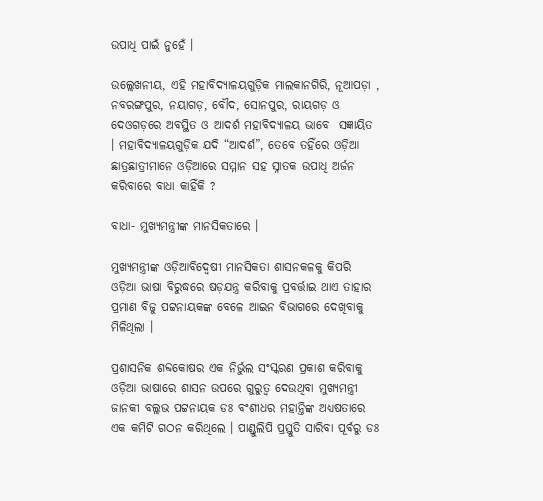ଉପାଧି ପାଇଁ ନୁହେଁ ।

ଉଲ୍ଲେଖନୀୟ, ଏହି ମହାବିଦ୍ୟାଳୟଗୁଡ଼ିକ ମାଲକାନଗିରି, ନୂଆପଡ଼ା , ନବରଙ୍ଗପୁର, ନୟାଗଡ଼, ବୌଦ, ସୋନପୁର, ରାୟଗଡ଼ ଓ ଦେଓଗଡ଼ରେ ଅବସ୍ଥିତ ଓ ଆଦର୍ଶ ମହାବିଦ୍ୟାଳୟ ଭାବେ  ସଜ୍ଞାୟିତ । ମହାବିଦ୍ୟାଳୟଗୁଡ଼ିକ ଯଦି “ଆଦର୍ଶ”, ତେବେ ତହିଁରେ ଓଡ଼ିଆ ଛାତ୍ରଛାତ୍ରୀମାନେ ଓଡ଼ିଆରେ ସମ୍ମାନ ସହ ସ୍ନାତକ ଉପାଧି ଅର୍ଜନ କରିବାରେ ବାଧା କାହିଁକି ?

ବାଧା- ମୁଖ୍ୟମନ୍ତ୍ରୀଙ୍କ ମାନସିକତାରେ ।

ମୁଖ୍ୟମନ୍ତ୍ରୀଙ୍କ ଓଡ଼ିଆବିଦ୍ଵେଷୀ ମାନସିକତା ଶାସନକଳକୁ କିପରି ଓଡ଼ିଆ ଭାଷା ବିରୁଦ୍ଧରେ ଷଡ଼ଯନ୍ତ୍ର କରିବାକୁ ପ୍ରବର୍ତ୍ତାଇ ଥାଏ ତାହାର ପ୍ରମାଣ ବିଜୁ ପଟ୍ଟନାୟକଙ୍କ ବେଳେ ଆଇନ ବିଭାଗରେ ଦେଖିବାକୁ ମିଳିଥିଲା ।

ପ୍ରଶାସନିକ ଶବ୍ଦକୋଷର ଏକ ନିର୍ଭୁଲ ସଂସ୍କରଣ ପ୍ରକାଶ କରିବାକୁ ଓଡ଼ିଆ ଭାଷାରେ ଶାସନ ଉପରେ ଗୁରୁତ୍ଵ ଦେଉଥିବା ମୁଖ୍ୟମନ୍ତ୍ରୀ ଜାନକୀ ବଲ୍ଲଭ ପଟ୍ଟନାୟକ ଡଃ ବଂଶୀଧର ମହାନ୍ତିଙ୍କ ଅଧ୍ୟଷତାରେ ଏକ କମିଟି ଗଠନ କରିଥିଲେ । ପାଣ୍ଡୁଲିପି ପ୍ରସ୍ତୁତି ସାରିବା ପୂର୍ବରୁ ଡଃ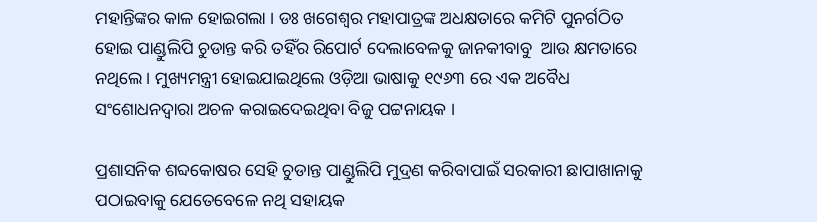ମହାନ୍ତିଙ୍କର କାଳ ହୋଇଗଲା । ଡଃ ଖଗେଶ୍ଵର ମହାପାତ୍ରଙ୍କ ଅଧକ୍ଷତାରେ କମିଟି ପୁନର୍ଗଠିତ ହୋଇ ପାଣ୍ଡୁଲିପି ଚୁଡାନ୍ତ କରି ତହିଁର ରିପୋର୍ଟ ଦେଲାବେଳକୁ ଜାନକୀବାବୁ  ଆଉ କ୍ଷମତାରେ ନଥିଲେ । ମୁଖ୍ୟମନ୍ତ୍ରୀ ହୋଇଯାଇଥିଲେ ଓଡ଼ିଆ ଭାଷାକୁ ୧୯୬୩ ରେ ଏକ ଅବୈଧ ସଂଶୋଧନଦ୍ବାରା ଅଚଳ କରାଇଦେଇଥିବା ବିଜୁ ପଟ୍ଟନାୟକ ।

ପ୍ରଶାସନିକ ଶବ୍ଦକୋଷର ସେହି ଚୁଡାନ୍ତ ପାଣ୍ଡୁଲିପି ମୁଦ୍ରଣ କରିବାପାଇଁ ସରକାରୀ ଛାପାଖାନାକୁ ପଠାଇବାକୁ ଯେତେବେଳେ ନଥି ସହାୟକ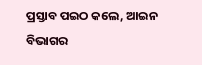ପ୍ରସ୍ତାବ ପଇଠ କଲେ, ଆଇନ ବିଭାଗର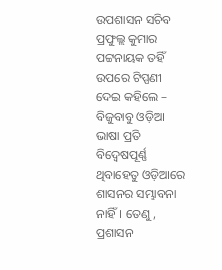ଉପଶାସନ ସଚିବ ପ୍ରଫୁଲ୍ଲ କୁମାର  ପଟ୍ଟନାୟକ ତହିଁ ଉପରେ ଟିପ୍ପଣୀ ଦେଇ କହିଲେ – ବିଜୁବାବୁ ଓଡ଼ିଆ ଭାଷା ପ୍ରତି ବିଦ୍ଵେଷପୂର୍ଣ୍ଣ ଥିବାହେତୁ ଓଡ଼ିଆରେ ଶାସନର ସମ୍ଭାବନା ନାହିଁ। ତେଣୁ, ପ୍ରଶାସନ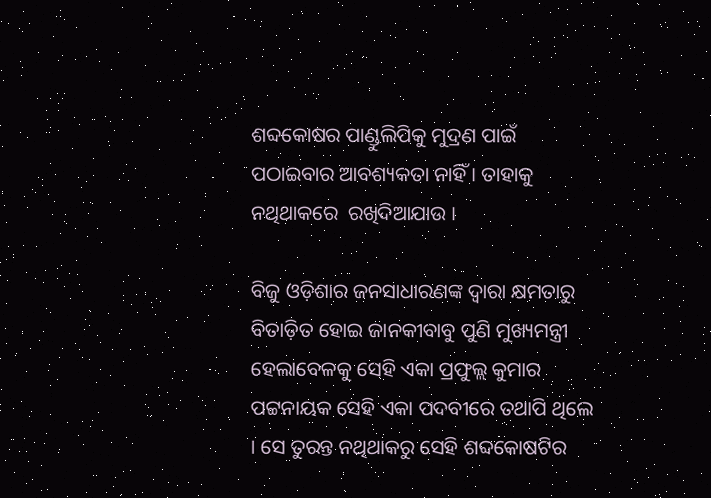ଶବ୍ଦକୋଷର ପାଣ୍ଡୁଲିପିକୁ ମୁଦ୍ରଣ ପାଇଁ ପଠାଇବାର ଆବଶ୍ୟକତା ନାହିଁ । ତାହାକୁ ନଥିଥାକରେ  ରଖିଦିଆଯାଉ ।

ବିଜୁ ଓଡ଼ିଶାର ଜନସାଧାରଣଙ୍କ ଦ୍ଵାରା କ୍ଷମତାରୁ ବିତାଡ଼ିତ ହୋଇ ଜାନକୀବାବୁ ପୁଣି ମୁଖ୍ୟମନ୍ତ୍ରୀ ହେଲାବେଳକୁ ସେହି ଏକା ପ୍ରଫୁଲ୍ଲ କୁମାର ପଟ୍ଟନାୟକ ସେହି ଏକା ପଦବୀରେ ତଥାପି ଥିଲେ । ସେ ତୁରନ୍ତ ନଥିଥାକରୁ ସେହି ଶବ୍ଦକୋଷଟିର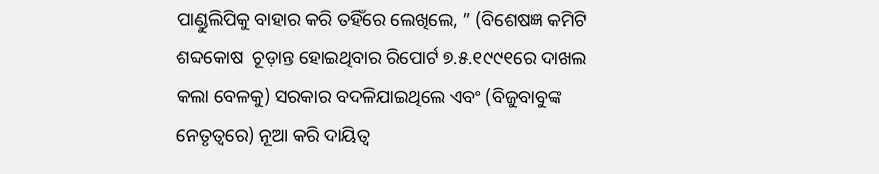ପାଣ୍ଡୁଲିପିକୁ ବାହାର କରି ତହିଁରେ ଲେଖିଲେ, ” (ବିଶେଷଜ୍ଞ କମିଟି ଶବ୍ଦକୋଷ  ଚୂଡ଼ାନ୍ତ ହୋଇଥିବାର ରିପୋର୍ଟ ୭.୫.୧୯୯୧ରେ ଦାଖଲ କଲା ବେଳକୁ) ସରକାର ବଦଳିଯାଇଥିଲେ ଏବଂ (ବିଜୁବାବୁଙ୍କ ନେତୃତ୍ବରେ) ନୂଆ କରି ଦାୟିତ୍ଵ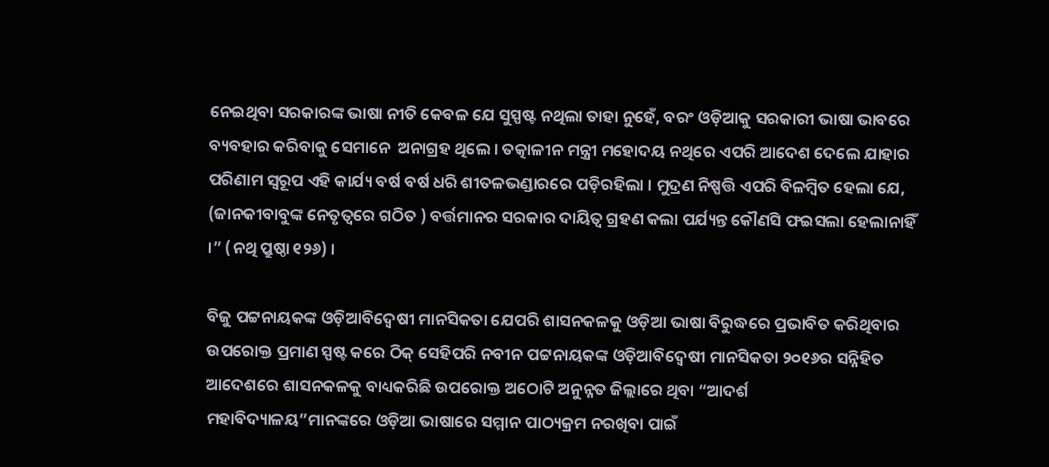ନେଇଥିବା ସରକାରଙ୍କ ଭାଷା ନୀତି କେବଳ ଯେ ସୁସ୍ପଷ୍ଟ ନଥିଲା ତାହା ନୁହେଁ, ବରଂ ଓଡ଼ିଆକୁ ସରକାରୀ ଭାଷା ଭାବରେ ବ୍ୟବହାର କରିବାକୁ ସେମାନେ  ଅନାଗ୍ରହ ଥିଲେ । ତତ୍କାଳୀନ ମନ୍ତ୍ରୀ ମହୋଦୟ ନଥିରେ ଏପରି ଆଦେଶ ଦେଲେ ଯାହାର ପରିଣାମ ସ୍ଵରୂପ ଏହି କାର୍ଯ୍ୟ ବର୍ଷ ବର୍ଷ ଧରି ଶୀତଳଭଣ୍ଡାରରେ ପଡ଼ିରହିଲା । ମୁଦ୍ରଣ ନିଷ୍ପତ୍ତି ଏପରି ବିଳମ୍ବିତ ହେଲା ଯେ, (ଜାନକୀବାବୁଙ୍କ ନେତୃତ୍ବରେ ଗଠିତ ) ବର୍ତ୍ତମାନର ସରକାର ଦାୟିତ୍ଵ ଗ୍ରହଣ କଲା ପର୍ଯ୍ୟନ୍ତ କୌଣସି ଫଇସଲା ହେଲାନାହିଁ ।” (ନଥି ପ୍ରୁଷ୍ଠା ୧୨୬) ।

ବିଜୁ ପଟ୍ଟନାୟକଙ୍କ ଓଡ଼ିଆବିଦ୍ଵେଷୀ ମାନସିକତା ଯେପରି ଶାସନକଳକୁ ଓଡ଼ିଆ ଭାଷା ବିରୁଦ୍ଧରେ ପ୍ରଭାବିତ କରିଥିବାର ଉପରୋକ୍ତ ପ୍ରମାଣ ସ୍ପଷ୍ଟ କରେ ଠିକ୍ ସେହିପରି ନବୀନ ପଟ୍ଟନାୟକଙ୍କ ଓଡ଼ିଆବିଦ୍ଵେଷୀ ମାନସିକତା ୨୦୧୬ର ସନ୍ନିହିତ ଆଦେଶରେ ଶାସନକଳକୁ ବାଧ୍ୟକରିଛି ଉପରୋକ୍ତ ଅଠୋଟି ଅନୁନ୍ନତ ଜିଲ୍ଲାରେ ଥିବା “ଆଦର୍ଶ ମହାବିଦ୍ୟାଳୟ”ମାନଙ୍କରେ ଓଡ଼ିଆ ଭାଷାରେ ସମ୍ମାନ ପାଠ୍ୟକ୍ରମ ନରଖିବା ପାଇଁ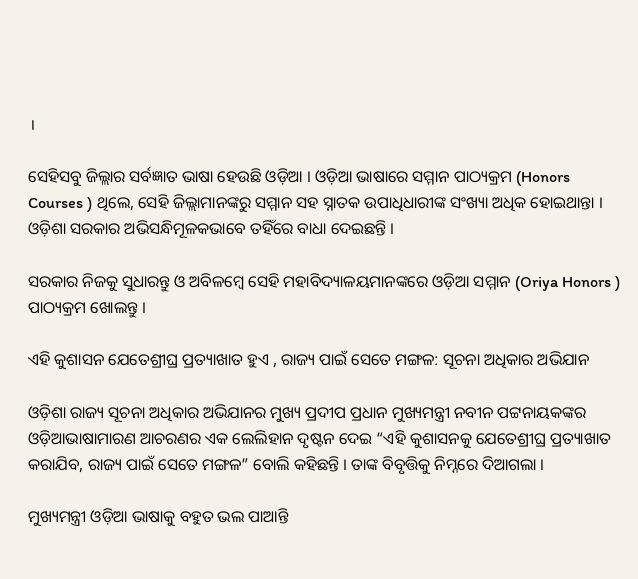।

ସେହିସବୁ ଜିଲ୍ଲାର ସର୍ବଜ୍ଞାତ ଭାଷା ହେଉଛି ଓଡ଼ିଆ । ଓଡ଼ିଆ ଭାଷାରେ ସମ୍ମାନ ପାଠ୍ୟକ୍ରମ (Honors Courses ) ଥିଲେ, ସେହି ଜିଲ୍ଲାମାନଙ୍କରୁ ସମ୍ମାନ ସହ ସ୍ନାତକ ଉପାଧିଧାରୀଙ୍କ ସଂଖ୍ୟା ଅଧିକ ହୋଇଥାନ୍ତା । ଓଡ଼ିଶା ସରକାର ଅଭିସନ୍ଧିମୂଳକଭାବେ ତହିଁରେ ବାଧା ଦେଇଛନ୍ତି ।

ସରକାର ନିଜକୁ ସୁଧାରନ୍ତୁ ଓ ଅବିଳମ୍ବେ ସେହି ମହାବିଦ୍ୟାଳୟମାନଙ୍କରେ ଓଡ଼ିଆ ସମ୍ମାନ (Oriya Honors ) ପାଠ୍ୟକ୍ରମ ଖୋଲନ୍ତୁ ।

ଏହି କୁଶାସନ ଯେତେଶ୍ରୀଘ୍ର ପ୍ରତ୍ୟାଖାତ ହୁଏ , ରାଜ୍ୟ ପାଇଁ ସେତେ ମଙ୍ଗଳ: ସୂଚନା ଅଧିକାର ଅଭିଯାନ

ଓଡ଼ିଶା ରାଜ୍ୟ ସୂଚନା ଅଧିକାର ଅଭିଯାନର ମୁଖ୍ୟ ପ୍ରଦୀପ ପ୍ରଧାନ ମୁଖ୍ୟମନ୍ତ୍ରୀ ନବୀନ ପଟ୍ଟନାୟକଙ୍କର ଓଡ଼ିଆଭାଷାମାରଣ ଆଚରଣର ଏକ ଲେଲିହାନ ଦୃଷ୍ଟନ ଦେଇ “ଏହି କୁଶାସନକୁ ଯେତେଶ୍ରୀଘ୍ର ପ୍ରତ୍ୟାଖାତ କରାଯିବ, ରାଜ୍ୟ ପାଇଁ ସେତେ ମଙ୍ଗଳ” ବୋଲି କହିଛନ୍ତି । ତାଙ୍କ ବିବୃତ୍ତିକୁ ନିମ୍ନରେ ଦିଆଗଲା ।

ମୁଖ୍ୟମନ୍ତ୍ରୀ ଓଡ଼ିଆ ଭାଷାକୁ ବହୁତ ଭଲ ପାଆନ୍ତି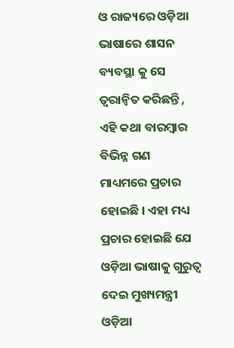ଓ ରାଜ୍ୟରେ ଓଡ଼ିଆ ଭାଷାରେ ଶାସନ ବ୍ୟବସ୍ଥା କୁ ସେ ତ୍ଵରାନ୍ବିତ କରିଛନ୍ତି , ଏହି କଥା ବାରମ୍ବାର ବିଭିନ୍ନ ଗଣ ମାଧ୍ୟମରେ ପ୍ରଚାର ହୋଇଛି । ଏହା ମଧ୍ୟ ପ୍ରଚାର ହୋଇଛି ଯେ ଓଡ଼ିଆ ଭାଷାକୁ ଗୁରୁତ୍ୱ ଦେଇ ମୁଖ୍ୟମନ୍ତ୍ରୀ ଓଡ଼ିଆ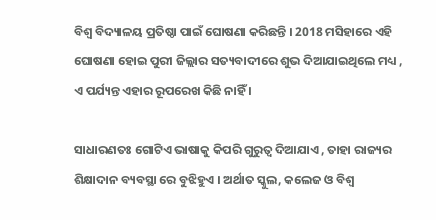ବିଶ୍ୱ ବିଦ୍ୟାଳୟ ପ୍ରତିଷ୍ଠା ପାଇଁ ଘୋଷଣା କରିଛନ୍ତି । 2018 ମସିହାରେ ଏହି ଘୋଷଣା ହୋଇ ପୁରୀ ଜିଲ୍ଲାର ସତ୍ୟବାଦୀରେ ଶୁଭ ଦିଆଯାଇଥିଲେ ମଧ୍ୟ , ଏ ପର୍ଯ୍ୟନ୍ତ ଏହାର ରୂପରେଖ କିଛି ନାହିଁ ।

ସାଧାରଣତଃ ଗୋଟିଏ ଭାଷାକୁ କିପରି ଗୁରୁତ୍ୱ ଦିଆଯାଏ , ତାହା ରାଜ୍ୟର ଶିକ୍ଷାଦାନ ବ୍ୟବସ୍ଥା ରେ ବୁଝିହୁଏ । ଅର୍ଥାତ ସ୍କୁଲ, କଲେଜ ଓ ବିଶ୍ୱ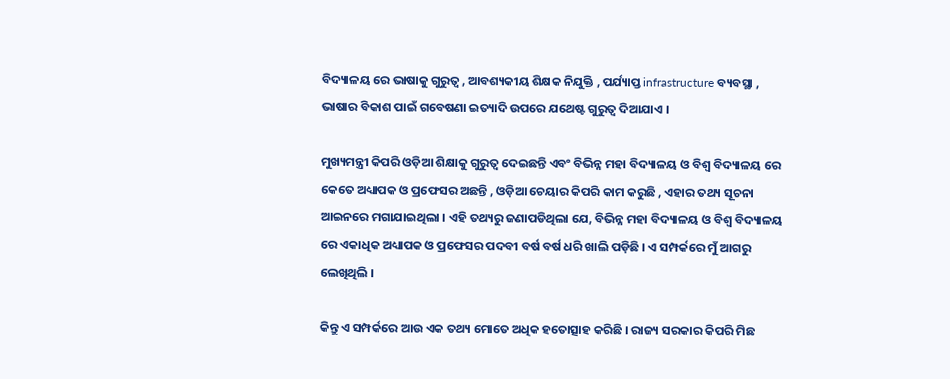ବିଦ୍ୟାଳୟ ରେ ଭାଷାକୁ ଗୁରୁତ୍ୱ , ଆବଶ୍ୟକୀୟ ଶିକ୍ଷକ ନିଯୁକ୍ତି , ପର୍ଯ୍ୟାପ୍ତ infrastructure ବ୍ୟବସ୍ଥା , ଭାଷାର ବିକାଶ ପାଇଁ ଗବେଷଣା ଇତ୍ୟାଦି ଉପରେ ଯଥେଷ୍ଟ ଗୁରୁତ୍ୱ ଦିଆଯାଏ ।

ମୁଖ୍ୟମନ୍ତ୍ରୀ କିପରି ଓଡ଼ିଆ ଶିକ୍ଷାକୁ ଗୁରୁତ୍ୱ ଦେଇଛନ୍ତି ଏବଂ ବିଭିନ୍ନ ମହା ବିଦ୍ୟାଳୟ ଓ ବିଶ୍ୱ ବିଦ୍ୟାଳୟ ରେ କେତେ ଅଧ୍ୟାପକ ଓ ପ୍ରଫେସର ଅଛନ୍ତି , ଓଡ଼ିଆ ଚେୟାର କିପରି କାମ କରୁଛି , ଏହାର ତଥ୍ୟ ସୂଚନା ଆଇନରେ ମଗାଯାଇଥିଲା । ଏହି ତଥ୍ୟରୁ ଜଣାପଡିଥିଲା ଯେ, ବିଭିନ୍ନ ମହା ବିଦ୍ୟାଳୟ ଓ ବିଶ୍ଵ ବିଦ୍ୟାଳୟ ରେ ଏକାଧିକ ଅଧ୍ୟାପକ ଓ ପ୍ରଫେସର ପଦବୀ ବର୍ଷ ବର୍ଷ ଧରି ଖାଲି ପଡ଼ିଛି । ଏ ସମ୍ପର୍କରେ ମୁଁ ଆଗରୁ ଲେଖିଥିଲି ।

କିନ୍ତୁ ଏ ସମ୍ପର୍କରେ ଆଉ ଏକ ତଥ୍ୟ ମୋତେ ଅଧିକ ହତୋତ୍ସାହ କରିଛି । ରାଜ୍ୟ ସରକାର କିପରି ମିଛ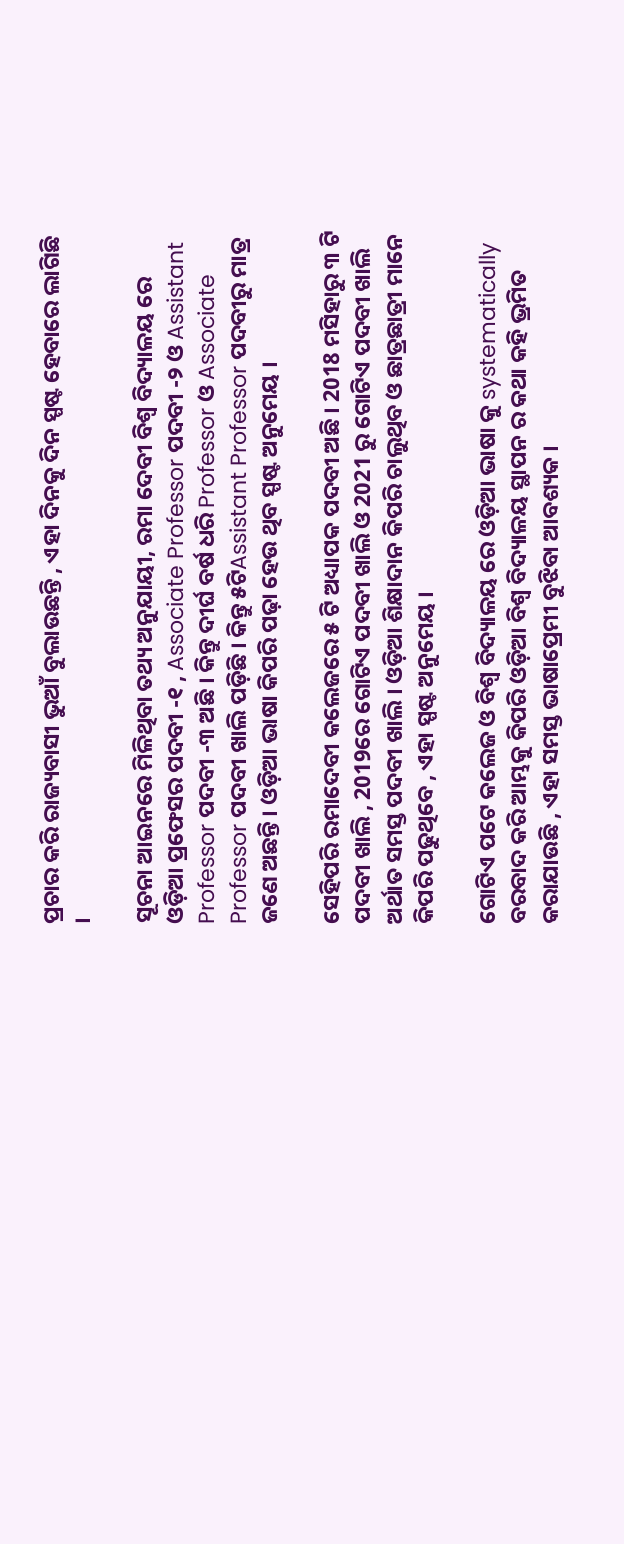ପ୍ରଚାର କରି ରାଜ୍ୟବାସୀ ଭୁଆଁ ବୁଲାଉଛନ୍ତି , ଏହା ଦିନକୁ ଦିନ ସ୍ପଷ୍ଟ ହେବାରେ ଲାଗିଛି ।

ସୂଚନା ଆଇନରେ ମିଳିଥିବା ତଥ୍ୟ ଅନୁଯାୟୀ, ରମା ଦେବୀ ବିଶ୍ୱ ବିଦ୍ୟାଳୟ ରେ ଓଡ଼ିଆ ପ୍ରଫେସର ପଦବୀ -୧ , Associate Professor ପଦବୀ -୨ ଓ Assistant Professor ପଦବୀ -୩ ଅଛି । କିନ୍ତୁ ଦୀର୍ଘ ବର୍ଷ ଧରି Professor ଓ Associate Professor ପଦବୀ ଖାଲି ପଡ଼ିଛି । କିନ୍ତୁ ୫ଟିAssistant Professor ପଦବୀରୁ ମାତ୍ର ଜଣେ ଅଛନ୍ତି । ଓଡ଼ିଆ ଭାଷା କିପରି ପଢ଼ା ହେଉ ଥିବ ସ୍ପଷ୍ଟ ଅନୁମେୟ ।

ସେହିପରି ରମାଦେବୀ କଲେଜରେ ୫ ଟି ଅଧ୍ୟାପକ ପଦବୀ ଅଛି । 2018 ମସିହାରୁ ୩ ଟି ପଦବୀ ଖାଲି , 2019ରେ ଗୋଟିଏ ପଦବୀ ଖାଲି ଓ 2021 ରୁ ଗୋଟିଏ ପଦବୀ ଖାଲି ଅର୍ଥାତ ସମସ୍ତ ପଦବୀ ଖାଲି । ଓଡ଼ିଆ ଶିକ୍ଷାଦାନ କିପରି ଚାଲୁଥିବ ଓ ଛାତ୍ରଛାତ୍ରୀ ମାନେ କିପରି ପଢୁଥିବେ , ଏହା ସ୍ପଷ୍ଟ ଅନୁମେୟ ।

ଗୋଟିଏ ପଟେ କଲେଜ ଓ ବିଶ୍ଵ ବିଦ୍ୟାଳୟ ରେ ଓଡ଼ିଆ ଭାଷା କୁ systematically ବରବାଦ କରି ଆମ୍ଭକୁ କିପରି ଓଡ଼ିଆ ବିଶ୍ୱ ବିଦ୍ୟାଳୟ ସ୍ଥାପନ ର କଥା କହି ଭ୍ରମିତ କରାଯାଉଛି , ଏହା ସମସ୍ତ ଭାଷାପ୍ରେମୀ ବୁଝିବା ଆବଶ୍ୟକ ।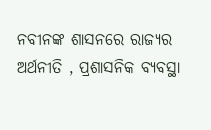ନବୀନଙ୍କ ଶାସନରେ ରାଜ୍ୟର ଅର୍ଥନୀତି , ପ୍ରଶାସନିକ ବ୍ୟବସ୍ଥା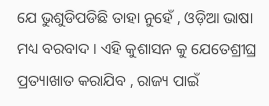ଯେ ଭୁଶୁଡିପଡିଛି ତାହା ନୁହେଁ , ଓଡ଼ିଆ ଭାଷା ମଧ୍ୟ ବରବାଦ । ଏହି କୁଶାସନ କୁ ଯେତେଶ୍ରୀଘ୍ର ପ୍ରତ୍ୟାଖାତ କରାଯିବ , ରାଜ୍ୟ ପାଇଁ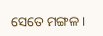ସେତେ ମଙ୍ଗଳ ।